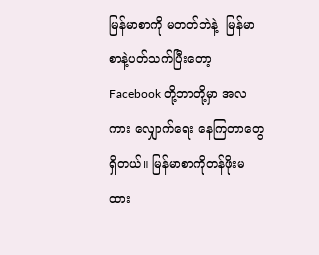မြန်မာစာကို မတတ်ဘဲနဲ့  မြန်မာစာနဲ့ပတ်သက်ပြီးတော့ Facebook တို့ဘာတို့မှာ အလကား လျှောက်ရေး နေကြတာတွေရှိတယ်။ မြန်မာစာကိုတန်ဖိုးမထား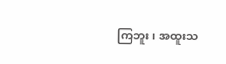ကြဘူး၊ အထူးသ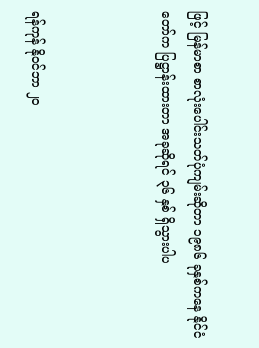ဖြင့် မြန်မာစာ စာလုံးပေါင်းသတ်ပုံကျမ်းဆိုတာ ၁၉၈၆ ခုနှစ်ကနေ နိုင်ငံတော်က ပြဋ္ဌာန်းထားတာ အခုဆိုရင် ၃၆ နှစ် ရှိသွားပါပ



ရန်ကုန် နိုဝင်ဘာ ၂၀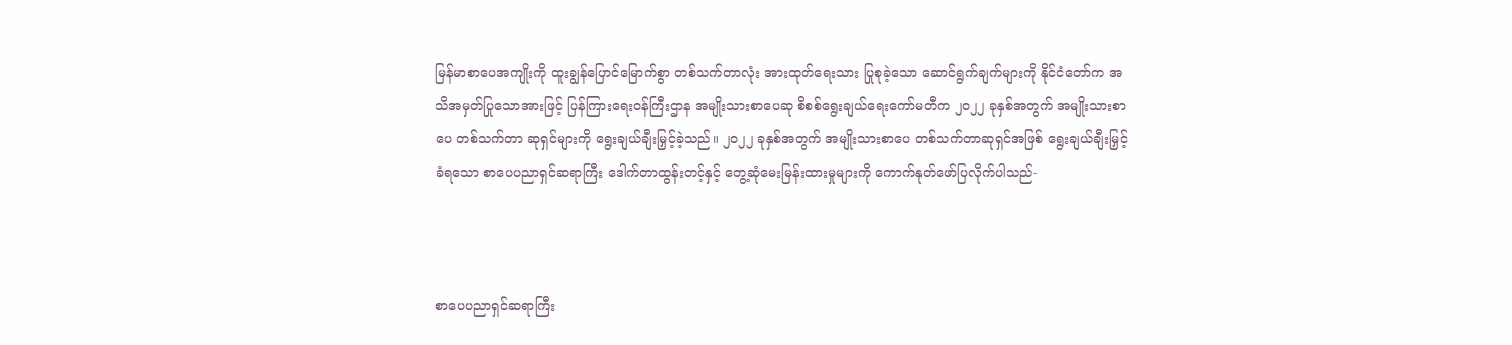မြန်မာစာပေအကျိုးကို ထူးချွန်ပြောင်မြောက်စွာ တစ်သက်တာလုံး အားထုတ်ရေးသား ပြုစုခဲ့သော ဆောင်ရွက်ချက်များကို နိုင်ငံတော်က အသိအမှတ်ပြုသောအားဖြင့် ပြန်ကြားရေးဝန်ကြီးဌာန အမျိုးသားစာပေဆု စိစစ်ရွေးချယ်ရေးကော်မတီက ၂၀၂၂ ခုနှစ်အတွက် အမျိုးသားစာပေ တစ်သက်တာ ဆုရှင်များကို ရွေးချယ်ချီးမြှင့်ခဲ့သည်။ ၂၀၂၂ ခုနှစ်အတွက် အမျိုးသားစာပေ တစ်သက်တာဆုရှင်အဖြစ် ရွေးချယ်ချီးမြှင့်ခံရသော စာပေပညာရှင်ဆရာကြီး ဒေါက်တာထွန်းတင့်နှင့် တွေ့ဆုံမေးမြန်းထားမှုများကို ကောက်နုတ်ဖော်ပြလိုက်ပါသည်-



စာပေပညာရှင်ဆရာကြီး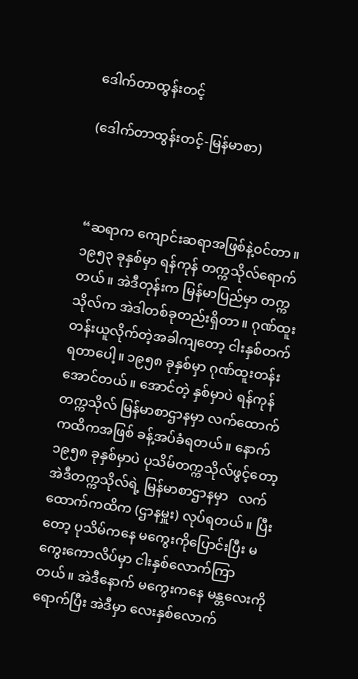ဒေါက်တာထွန်းတင့်

(ဒေါက်တာထွန်းတင့်-မြန်မာစာ)



“ဆရာက ကျောင်းဆရာအဖြစ်နဲ့ဝင်တာ။ ၁၉၅၃ ခုနှစ်မှာ ရန်ကုန် တက္ကသိုလ်ရောက်တယ်။ အဲဒီတုန်းက မြန်မာပြည်မှာ တက္ကသိုလ်က အဲဒါတစ်ခုတည်းရှိတာ။ ဂုဏ်ထူးတန်းယူလိုက်တဲ့အခါကျတော့ ငါးနှစ်တက်ရတာပေါ့။ ၁၉၅၈ ခုနှစ်မှာ ဂုဏ်ထူးတန်းအောင်တယ်။ အောင်တဲ့ နှစ်မှာပဲ ရန်ကုန်တက္ကသိုလ် မြန်မာစာဌာနမှာ လက်ထောက်ကထိကအဖြစ် ခန့်အပ်ခံရတယ်။ နောက် ၁၉၅၈ ခုနှစ်မှာပဲ ပုသိမ်တက္ကသိုလ်ဖွင့်တော့ အဲဒီတက္ကသိုလ်ရဲ့ မြန်မာစာဌာနမှာ   လက်ထောက်ကထိက (ဌာနမှူး) လုပ်ရတယ်။ ပြီးတော့ ပုသိမ်ကနေ မကွေးကိုပြောင်းပြီး မကွေးကောလိပ်မှာ ငါးနှစ်လောက်ကြာတယ်။ အဲဒီနောက် မကွေးကနေ မန္တလေးကိုရောက်ပြီး အဲဒီမှာ လေးနှစ်လောက်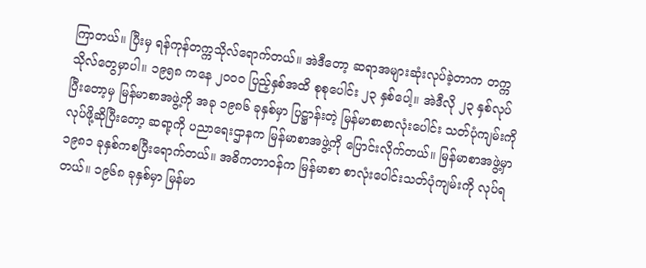ကြာတယ်။ ပြီးမှ ရန်ကုန်တက္ကသိုလ်ရောက်တယ်။ အဲဒီတော့ ဆရာအများဆုံးလုပ်ခဲ့တာက တက္ကသိုလ်တွေမှာပါ။ ၁၉၅၈ ကနေ ၂၀၀၀ ပြည့်နှစ်အထိ စုစုပေါင်း ၂၃ နှစ်ပေါ့။ အဲဒီလို ၂၃ နှစ်လုပ်ပြီးတော့မှ မြန်မာစာအဖွဲ့ကို အခု ၁၉၈၆ ခုနှစ်မှာ ပြဋ္ဌာန်းတဲ့ မြန်မာစာစာလုံးပေါင်း သတ်ပုံကျမ်းကိုလုပ်ဖို့ဆိုပြီးတော့ ဆရာ့ကို ပညာရေးဌာနက မြန်မာစာအဖွဲ့ကို ပြောင်းလိုက်တယ်။ မြန်မာစာအဖွဲ့မှာ ၁၉၈၁ ခုနှစ်ကစပြီးရောက်တယ်။ အဓိကတာဝန်က မြန်မာစာ စာလုံးပေါင်းသတ်ပုံကျမ်းကို လုပ်ရတယ်။ ၁၉၆၈ ခုနှစ်မှာ မြန်မာ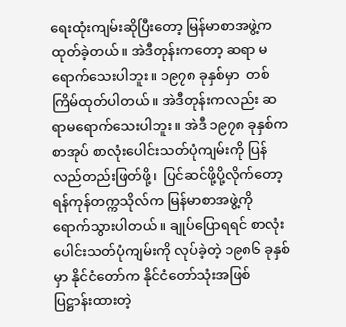ရေးထုံးကျမ်းဆိုပြီးတော့ မြန်မာစာအဖွဲ့ကထုတ်ခဲ့တယ်။ အဲဒီတုန်းကတော့ ဆရာ မရောက်သေးပါဘူး။ ၁၉၇၈ ခုနှစ်မှာ  တစ်ကြိမ်ထုတ်ပါတယ်။ အဲဒီတုန်းကလည်း ဆရာမရောက်သေးပါဘူး။ အဲဒီ ၁၉၇၈ ခုနှစ်ကစာအုပ် စာလုံးပေါင်းသတ်ပုံကျမ်းကို ပြန်လည်တည်းဖြတ်ဖို့၊  ပြင်ဆင်ဖို့ပို့လိုက်တော့   ရန်ကုန်တက္ကသိုလ်က မြန်မာစာအဖွဲ့ကို ရောက်သွားပါတယ်။ ချုပ်ပြောရရင် စာလုံးပေါင်းသတ်ပုံကျမ်းကို လုပ်ခဲ့တဲ့ ၁၉၈၆ ခုနှစ်မှာ နိုင်ငံတော်က နိုင်ငံတော်သုံးအဖြစ် ပြဋ္ဌာန်းထားတဲ့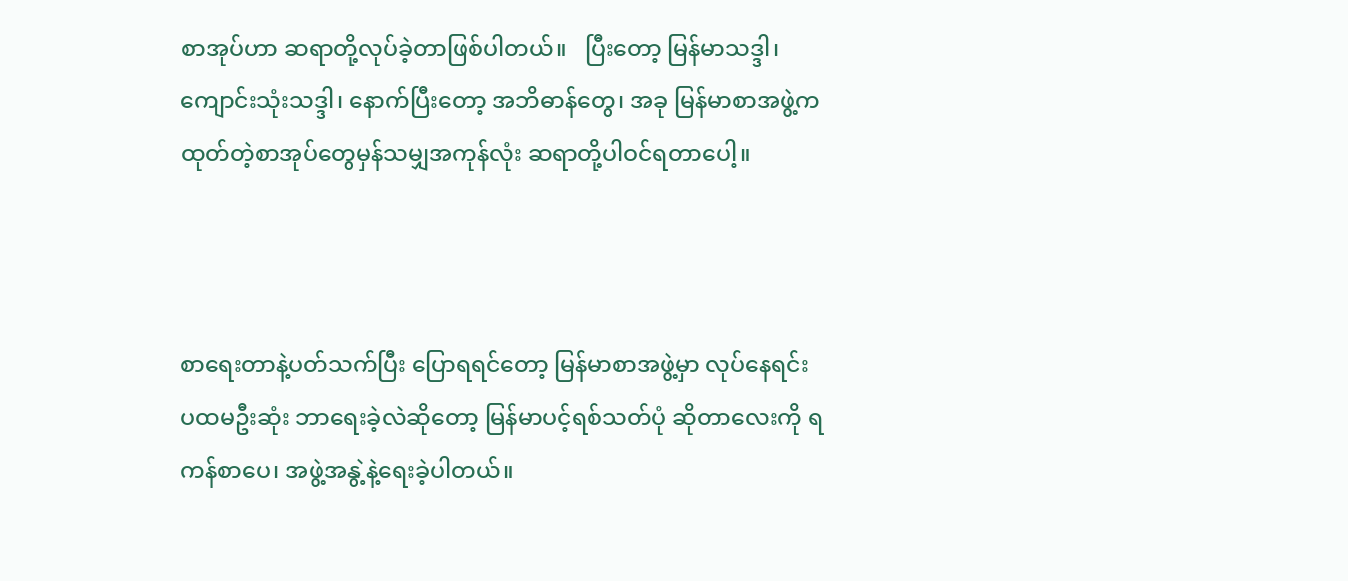စာအုပ်ဟာ ဆရာတို့လုပ်ခဲ့တာဖြစ်ပါတယ်။   ပြီးတော့ မြန်မာသဒ္ဒါ၊ ကျောင်းသုံးသဒ္ဒါ၊ နောက်ပြီးတော့ အဘိဓာန်တွေ၊ အခု မြန်မာစာအဖွဲ့က ထုတ်တဲ့စာအုပ်တွေမှန်သမျှအကုန်လုံး ဆရာတို့ပါဝင်ရတာပေါ့။



စာရေးတာနဲ့ပတ်သက်ပြီး ပြောရရင်တော့ မြန်မာစာအဖွဲ့မှာ လုပ်နေရင်း ပထမဦးဆုံး ဘာရေးခဲ့လဲဆိုတော့ မြန်မာပင့်ရစ်သတ်ပုံ ဆိုတာလေးကို ရကန်စာပေ၊ အဖွဲ့အနွဲ့နဲ့ရေးခဲ့ပါတယ်။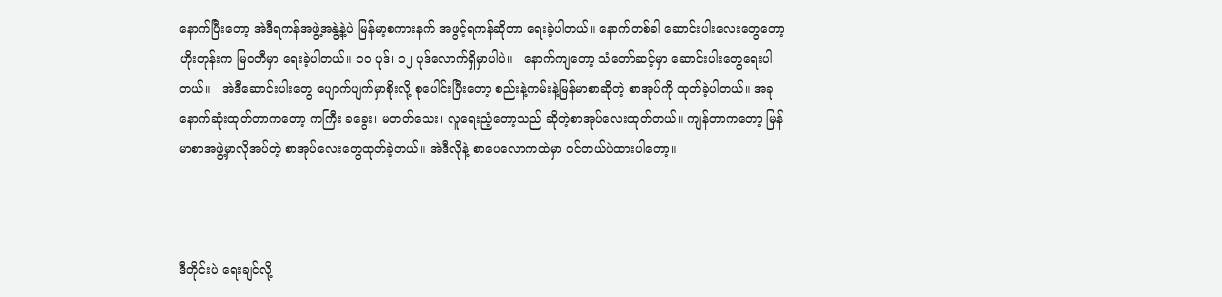နောက်ပြီးတော့ အဲဒီရကန်အဖွဲ့အနွဲ့နဲ့ပဲ မြန်မာ့စကားနက် အဖွင့်ရကန်ဆိုတာ ရေးခဲ့ပါတယ်။ နောက်တစ်ခါ ဆောင်းပါးလေးတွေတော့ ဟိုးတုန်းက မြဝတီမှာ ရေးခဲ့ပါတယ်။ ၁၀ ပုဒ်၊ ၁၂ ပုဒ်လောက်ရှိမှာပါပဲ။   နောက်ကျတော့ သံတော်ဆင့်မှာ ဆောင်းပါးတွေရေးပါတယ်။   အဲဒီဆောင်းပါးတွေ ပျောက်ပျက်မှာစိုးလို့ စုပေါင်းပြီးတော့ စည်းနဲ့ကမ်းနဲ့မြန်မာစာဆိုတဲ့ စာအုပ်ကို ထုတ်ခဲ့ပါတယ်။ အခု နောက်ဆုံးထုတ်တာကတော့ ကကြီး ခခွေး၊ မတတ်သေး၊ လူရေးညံ့တော့သည် ဆိုတဲ့စာအုပ်လေးထုတ်တယ်။ ကျန်တာကတော့ မြန်မာစာအဖွဲ့မှာလိုအပ်တဲ့ စာအုပ်လေးတွေထုတ်ခဲ့တယ်။ အဲဒီလိုနဲ့ စာပေလောကထဲမှာ ဝင်တယ်ပဲထားပါတော့။



ဒီတိုင်းပဲ ရေးချင်လို့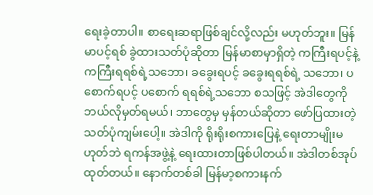ရေးခဲ့တာပါ။ စာရေးဆရာဖြစ်ချင်လို့လည်း မဟုတ်ဘူး။ မြန်မာပင့်ရစ် ခွဲထားသတ်ပုံဆိုတာ မြန်မာစာမှာရှိတဲ့ ကကြီးရပင့်နဲ့ ကကြီးရရစ်ရဲ့သဘော၊ ခခွေးရပင့် ခခွေးရရစ်ရဲ့ သဘော၊ ပစောက်ရပင့် ပစောက် ရရစ်ရဲ့သဘော စသဖြင့် အဲဒါတွေကို ဘယ်လိုမှတ်ရမယ်၊ ဘာတွေမှ မှန်တယ်ဆိုတာ ဖော်ပြထားတဲ့ သတ်ပုံကျမ်းပေါ့။ အဲဒါကို ရိုးရိုးစကားပြေနဲ့ ရေးတာမျိုးမဟုတ်ဘဲ ရကန်အဖွဲ့နဲ့ ရေးထားတာဖြစ်ပါတယ်။ အဲဒါတစ်အုပ်ထုတ်တယ်။ နောက်တစ်ခါ မြန်မာ့စကားနက်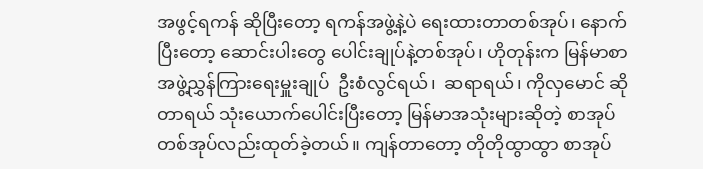အဖွင့်ရကန် ဆိုပြီးတော့ ရကန်အဖွဲ့နဲ့ပဲ ရေးထားတာတစ်အုပ်၊ နောက်ပြီးတော့ ဆောင်းပါးတွေ ပေါင်းချုပ်နဲ့တစ်အုပ်၊ ဟိုတုန်းက မြန်မာစာအဖွဲ့ညွှန်ကြားရေးမှူးချုပ်  ဦးစံလွင်ရယ်၊  ဆရာရယ်၊ ကိုလှမောင် ဆိုတာရယ် သုံးယောက်ပေါင်းပြီးတော့ မြန်မာအသုံးများဆိုတဲ့ စာအုပ်တစ်အုပ်လည်းထုတ်ခဲ့တယ်။ ကျန်တာတော့ တိုတိုထွာထွာ စာအုပ်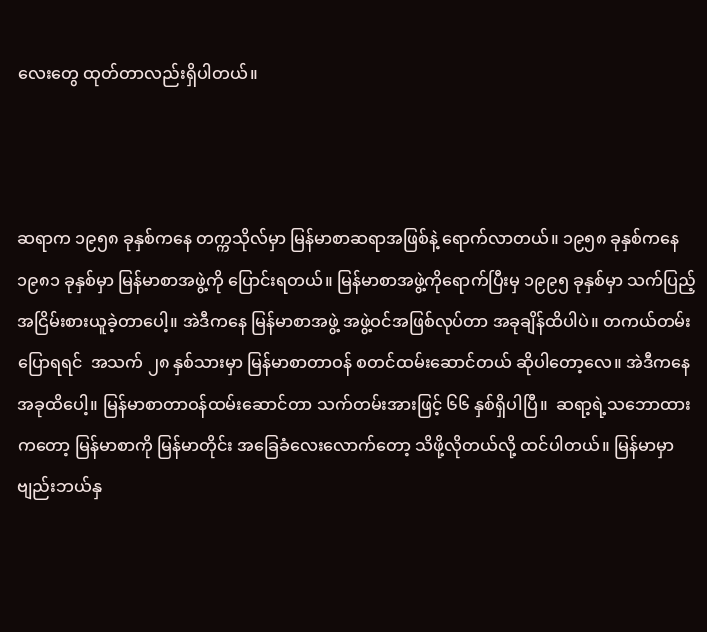လေးတွေ ထုတ်တာလည်းရှိပါတယ်။



ဆရာက ၁၉၅၈ ခုနှစ်ကနေ တက္ကသိုလ်မှာ မြန်မာစာဆရာအဖြစ်နဲ့ ရောက်လာတယ်။ ၁၉၅၈ ခုနှစ်ကနေ ၁၉၈၁ ခုနှစ်မှာ မြန်မာစာအဖွဲ့ကို ပြောင်းရတယ်။ မြန်မာစာအဖွဲ့ကိုရောက်ပြီးမှ ၁၉၉၅ ခုနှစ်မှာ သက်ပြည့်အငြိမ်းစားယူခဲ့တာပေါ့။ အဲဒီကနေ မြန်မာစာအဖွဲ့ အဖွဲ့ဝင်အဖြစ်လုပ်တာ အခုချိန်ထိပါပဲ။ တကယ်တမ်းပြောရရင်  အသက် ၂၈ နှစ်သားမှာ မြန်မာစာတာဝန် စတင်ထမ်းဆောင်တယ် ဆိုပါတော့လေ။ အဲဒီကနေ အခုထိပေါ့။ မြန်မာစာတာဝန်ထမ်းဆောင်တာ သက်တမ်းအားဖြင့် ၆၆ နှစ်ရှိပါပြီ။  ဆရာ့ရဲ့သဘောထားကတော့ မြန်မာစာကို မြန်မာတိုင်း အခြေခံလေးလောက်တော့ သိဖို့လိုတယ်လို့ ထင်ပါတယ်။ မြန်မာမှာ ဗျည်းဘယ်နှ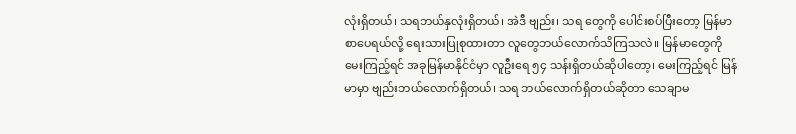လုံးရှိတယ်၊ သရဘယ်နှလုံးရှိတယ်၊ အဲဒီ ဗျည်း၊ သရ တွေကို ပေါင်းစပ်ပြီးတော့ မြန်မာစာပေရယ်လို့ ရေးသားပြုစုထားတာ လူတွေဘယ်လောက်သိကြသလဲ။ မြန်မာတွေကို မေးကြည့်ရင် အခုမြန်မာနိုင်ငံမှာ လူဦးရေ ၅၄ သန်းရှိတယ်ဆိုပါတော့၊ မေးကြည့်ရင် မြန်မာမှာ ဗျည်းဘယ်လောက်ရှိတယ်၊ သရ ဘယ်လောက်ရှိတယ်ဆိုတာ သေချာမ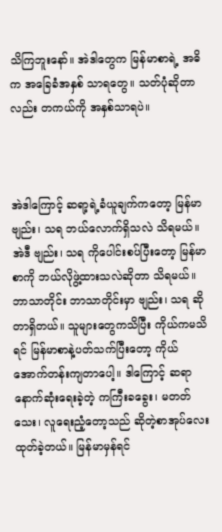သိကြဘူးနော်။ အဲဒါတွေက မြန်မာစာရဲ့ အဓိက အခြေခံအနှစ် သာရတွေ။ သတ်ပုံဆိုတာလည်း တကယ်ကို အနှစ်သာရပဲ။



အဲဒါကြောင့် ဆရာ့ရဲ့ခံယူချက်ကတော့ မြန်မာ ဗျည်း၊ သရ ဘယ်လောက်ရှိသလဲ သိရမယ်။ အဲဒီ ဗျည်း၊ သရ ကိုပေါင်းစပ်ပြီးတော့ မြန်မာစာကို ဘယ်လိုဖွဲ့ထားသလဲဆိုတာ သိရမယ်။ ဘာသာတိုင်း ဘာသာတိုင်းမှာ ဗျည်း၊ သရ ဆိုတာရှိတယ်။ သူများတွေကသိပြီး ကိုယ်ကမသိရင် မြန်မာစာနဲ့ပတ်သက်ပြီးတော့ ကိုယ်အောက်တန်းကျတာပေါ့။ ဒါကြောင့် ဆရာနောက်ဆုံးရေးခဲ့တဲ့ ကကြီးခခွေး၊ မတတ်သေး၊ လူရေးညံ့တော့သည် ဆိုတဲ့စာအုပ်လေးထုတ်ခဲ့တယ်။ မြန်မာမှန်ရင်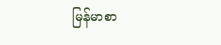မြန်မာစာ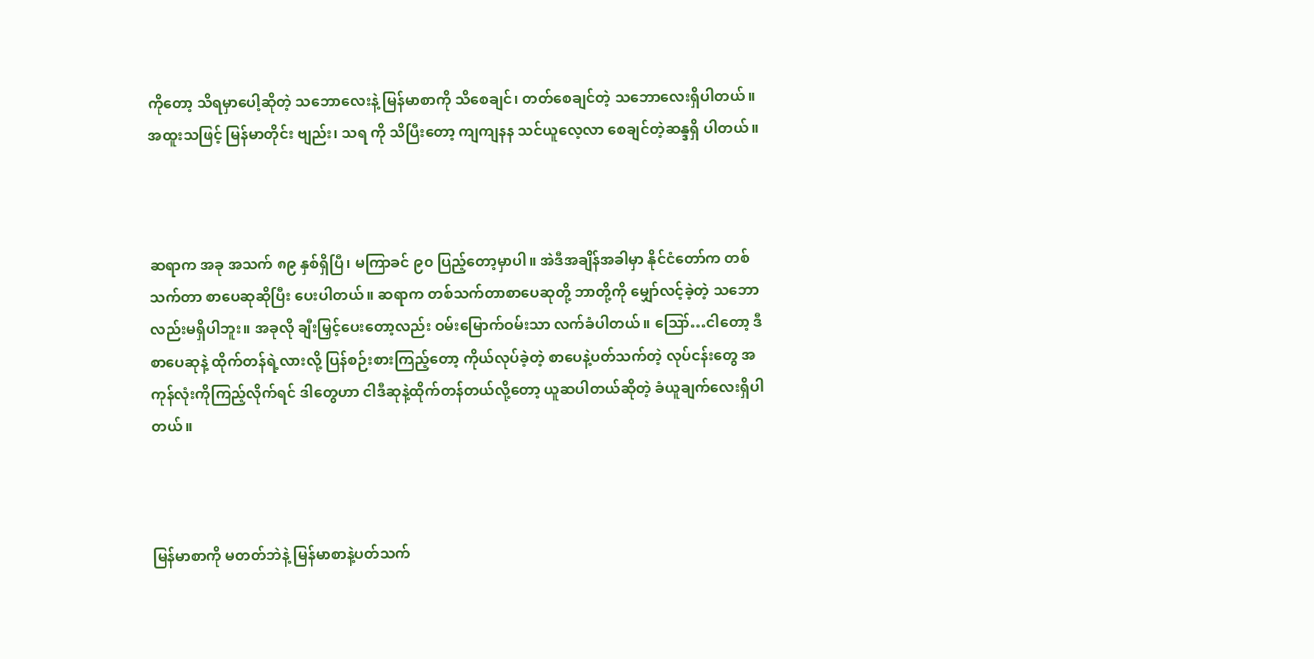ကိုတော့ သိရမှာပေါ့ဆိုတဲ့ သဘောလေးနဲ့ မြန်မာစာကို သိစေချင်၊ တတ်စေချင်တဲ့ သဘောလေးရှိပါတယ်။ အထူးသဖြင့် မြန်မာတိုင်း ဗျည်း၊ သရ ကို သိပြီးတော့ ကျကျနန သင်ယူလေ့လာ စေချင်တဲ့ဆန္ဒရှိ ပါတယ်။



ဆရာက အခု အသက် ၈၉ နှစ်ရှိပြီ၊ မကြာခင် ၉၀ ပြည့်တော့မှာပါ။ အဲဒီအချိန်အခါမှာ နိုင်ငံတော်က တစ်သက်တာ စာပေဆုဆိုပြီး ပေးပါတယ်။ ဆရာက တစ်သက်တာစာပေဆုတို့ ဘာတို့ကို မျှော်လင့်ခဲ့တဲ့ သဘောလည်းမရှိပါဘူး။ အခုလို ချီးမြှင့်ပေးတော့လည်း ဝမ်းမြောက်ဝမ်းသာ လက်ခံပါတယ်။ ဪ…ငါတော့ ဒီစာပေဆုနဲ့ ထိုက်တန်ရဲ့လားလို့ ပြန်စဉ်းစားကြည့်တော့ ကိုယ်လုပ်ခဲ့တဲ့ စာပေနဲ့ပတ်သက်တဲ့ လုပ်ငန်းတွေ အကုန်လုံးကိုကြည့်လိုက်ရင် ဒါတွေဟာ ငါဒီဆုနဲ့ထိုက်တန်တယ်လို့တော့ ယူဆပါတယ်ဆိုတဲ့ ခံယူချက်လေးရှိပါတယ်။



မြန်မာစာကို မတတ်ဘဲနဲ့ မြန်မာစာနဲ့ပတ်သက်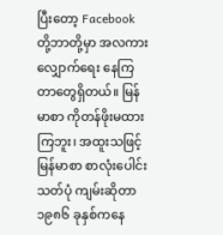ပြီးတော့ Facebook တို့ဘာတို့မှာ အလကား လျှောက်ရေး နေကြတာတွေရှိတယ်။ မြန်မာစာ ကိုတန်ဖိုးမထားကြဘူး၊ အထူးသဖြင့် မြန်မာစာ စာလုံးပေါင်းသတ်ပုံ ကျမ်းဆိုတာ ၁၉၈၆ ခုနှစ်ကနေ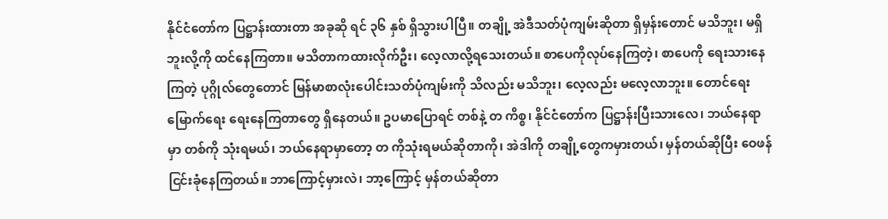နိုင်ငံတော်က ပြဋ္ဌာန်းထားတာ အခုဆို ရင် ၃၆ နှစ် ရှိသွားပါပြီ။ တချို့ အဲဒီသတ်ပုံကျမ်းဆိုတာ ရှိမှန်းတောင် မသိဘူး၊ မရှိဘူးလို့ကို ထင်နေကြတာ။ မသိတာကထားလိုက်ဦး၊ လေ့လာလို့ရသေးတယ်။ စာပေကိုလုပ်နေကြတဲ့၊ စာပေကို ရေးသားနေကြတဲ့ ပုဂ္ဂိုလ်တွေတောင် မြန်မာစာလုံးပေါင်းသတ်ပုံကျမ်းကို သိလည်း မသိဘူး၊ လေ့လည်း မလေ့လာဘူး။ တောင်ရေးမြောက်ရေး ရေးနေကြတာတွေ ရှိနေတယ်။ ဥပမာပြောရင် တစ်နဲ့ တ ကိစ္စ၊ နိုင်ငံတော်က ပြဋ္ဌာန်းပြီးသားလေ၊ ဘယ်နေရာမှာ တစ်ကို သုံးရမယ်၊ ဘယ်နေရာမှာတော့ တ ကိုသုံးရမယ်ဆိုတာကို၊ အဲဒါကို တချို့တွေကမှားတယ်၊ မှန်တယ်ဆိုပြီး ဝေဖန်ငြင်းခုံနေကြတယ်။ ဘာကြောင့်မှားလဲ၊ ဘာ့ကြောင့် မှန်တယ်ဆိုတာ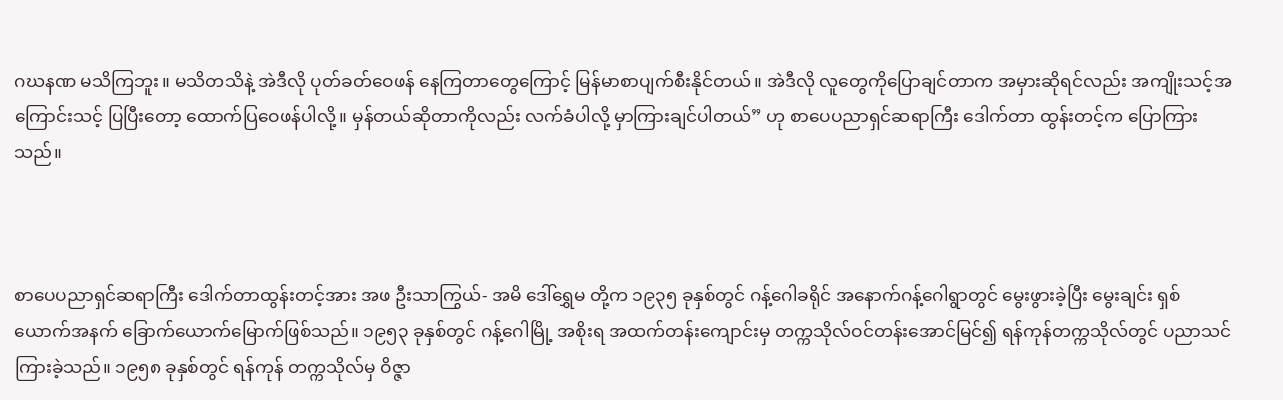ဂဃနဏ မသိကြဘူး။ မသိတသိနဲ့ အဲဒီလို ပုတ်ခတ်ဝေဖန် နေကြတာတွေကြောင့် မြန်မာစာပျက်စီးနိုင်တယ်။ အဲဒီလို လူတွေကိုပြောချင်တာက အမှားဆိုရင်လည်း အကျိုးသင့်အကြောင်းသင့် ပြပြီးတော့ ထောက်ပြဝေဖန်ပါလို့။ မှန်တယ်ဆိုတာကိုလည်း လက်ခံပါလို့ မှာကြားချင်ပါတယ်” ဟု စာပေပညာရှင်ဆရာကြီး ဒေါက်တာ ထွန်းတင့်က ပြောကြားသည်။



စာပေပညာရှင်ဆရာကြီး ဒေါက်တာထွန်းတင့်အား အဖ ဦးသာကြွယ်- အမိ ဒေါ်ရွှေမ တို့က ၁၉၃၅ ခုနှစ်တွင် ဂန့်ဂေါခရိုင် အနောက်ဂန့်ဂေါရွာတွင် မွေးဖွားခဲ့ပြီး မွေးချင်း ရှစ်ယောက်အနက် ခြောက်ယောက်မြောက်ဖြစ်သည်။ ၁၉၅၃ ခုနှစ်တွင် ဂန့်ဂေါမြို့ အစိုးရ အထက်တန်းကျောင်းမှ တက္ကသိုလ်ဝင်တန်းအောင်မြင်၍ ရန်ကုန်တက္ကသိုလ်တွင် ပညာသင်ကြားခဲ့သည်။ ၁၉၅၈ ခုနှစ်တွင် ရန်ကုန် တက္ကသိုလ်မှ ဝိဇ္ဇာ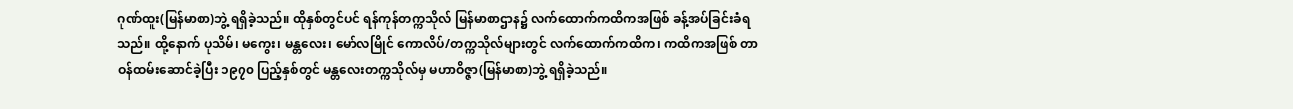ဂုဏ်ထူး(မြန်မာစာ)ဘွဲ့ ရရှိခဲ့သည်။ ထိုနှစ်တွင်ပင် ရန်ကုန်တက္ကသိုလ် မြန်မာစာဌာန၌ လက်ထောက်ကထိကအဖြစ် ခန့်အပ်ခြင်းခံရသည်။ ထို့နောက် ပုသိမ်၊ မကွေး၊ မန္တလေး၊ မော်လမြိုင် ကောလိပ်/တက္ကသိုလ်များတွင် လက်ထောက်ကထိက၊ ကထိကအဖြစ် တာဝန်ထမ်းဆောင်ခဲ့ပြီး ၁၉၇၀ ပြည့်နှစ်တွင် မန္တလေးတက္ကသိုလ်မှ မဟာဝိဇ္ဇာ(မြန်မာစာ)ဘွဲ့ ရရှိခဲ့သည်။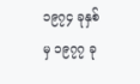၁၉၇၄ ခုနှစ်မှ ၁၉၇၇ ခု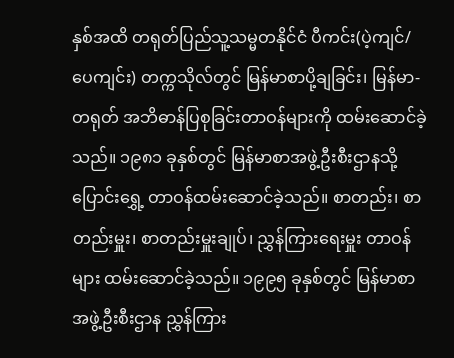နှစ်အထိ တရုတ်ပြည်သူ့သမ္မတနိုင်ငံ ပီကင်း(ပဲ့ကျင်/ပေကျင်း) တက္ကသိုလ်တွင် မြန်မာစာပို့ချခြင်း၊ မြန်မာ-တရုတ် အဘိဓာန်ပြစုခြင်းတာဝန်များကို ထမ်းဆောင်ခဲ့သည်။ ၁၉၈၁ ခုနှစ်တွင် မြန်မာစာအဖွဲ့ဦးစီးဌာနသို့ ပြောင်းရွှေ့ တာဝန်ထမ်းဆောင်ခဲ့သည်။ စာတည်း၊ စာတည်းမှူး၊ စာတည်းမှူးချုပ်၊ ညွှန်ကြားရေးမှူး တာဝန်များ ထမ်းဆောင်ခဲ့သည်။ ၁၉၉၅ ခုနှစ်တွင် မြန်မာစာအဖွဲ့ဦးစီးဌာန ညွှန်ကြား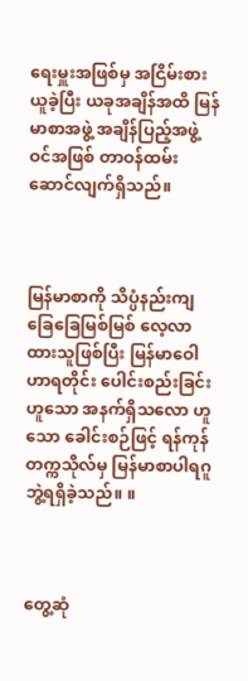ရေးမှူးအဖြစ်မှ အငြိမ်းစားယူခဲ့ပြီး ယခုအချိန်အထိ မြန်မာစာအဖွဲ့ အချိန်ပြည့်အဖွဲ့ဝင်အဖြစ် တာဝန်ထမ်းဆောင်လျက်ရှိသည်။



မြန်မာစာကို သိပ္ပံနည်းကျ ခြေခြေမြစ်မြစ် လေ့လာထားသူဖြစ်ပြီး မြန်မာဝေါဟာရတိုင်း ပေါင်းစည်းခြင်းဟူသော အနက်ရှိသလော ဟူသော ခေါင်းစဉ်ဖြင့် ရန်ကုန်တက္ကသိုလ်မှ မြန်မာစာပါရဂူဘွဲ့ရရှိခဲ့သည်။ ။



တွေ့ဆုံ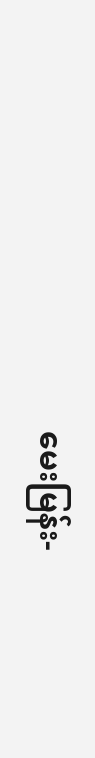မေးမြန်း-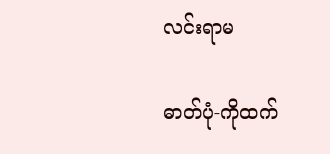လင်းရာမ

ဓာတ်ပုံ-ကိုထက်